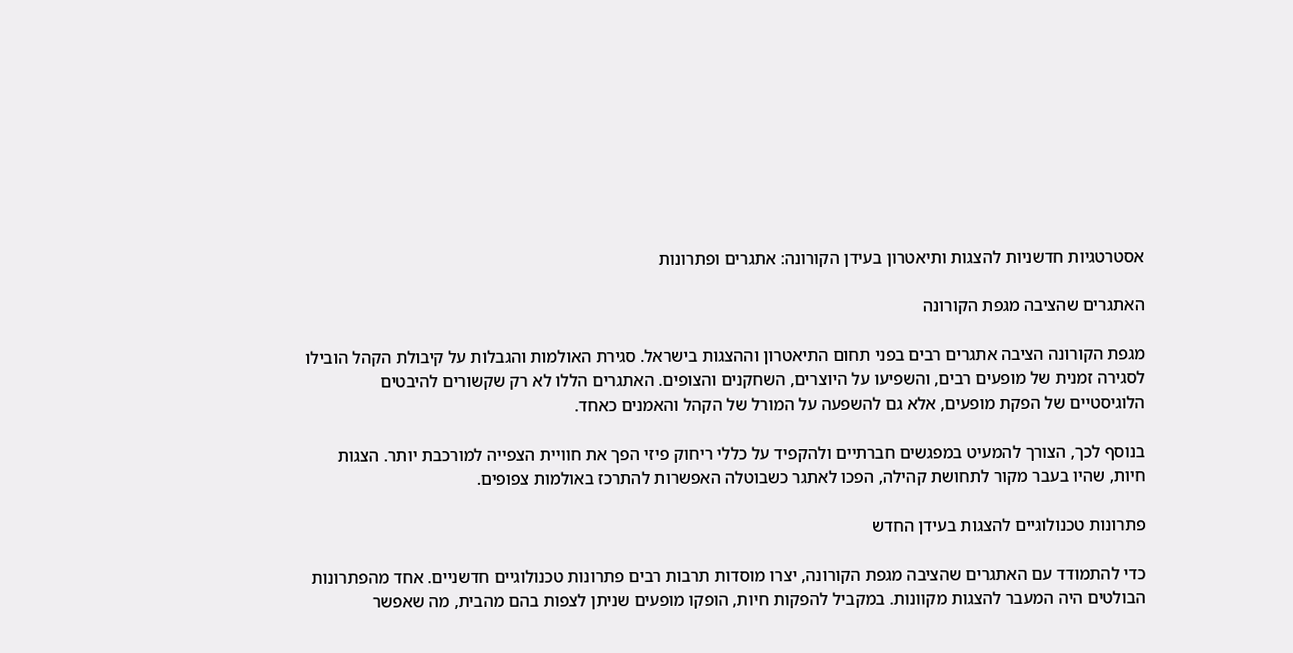אסטרטגיות חדשניות להצגות ותיאטרון בעידן הקורונה: אתגרים ופתרונות

האתגרים שהציבה מגפת הקורונה

מגפת הקורונה הציבה אתגרים רבים בפני תחום התיאטרון וההצגות בישראל. סגירת האולמות והגבלות על קיבולת הקהל הובילו לסגירה זמנית של מופעים רבים, והשפיעו על היוצרים, השחקנים והצופים. האתגרים הללו לא רק שקשורים להיבטים הלוגיסטיים של הפקת מופעים, אלא גם להשפעה על המורל של הקהל והאמנים כאחד.

בנוסף לכך, הצורך להמעיט במפגשים חברתיים ולהקפיד על כללי ריחוק פיזי הפך את חוויית הצפייה למורכבת יותר. הצגות חיות, שהיו בעבר מקור לתחושת קהילה, הפכו לאתגר כשבוטלה האפשרות להתרכז באולמות צפופים.

פתרונות טכנולוגיים להצגות בעידן החדש

כדי להתמודד עם האתגרים שהציבה מגפת הקורונה, יצרו מוסדות תרבות רבים פתרונות טכנולוגיים חדשניים. אחד מהפתרונות הבולטים היה המעבר להצגות מקוונות. במקביל להפקות חיות, הופקו מופעים שניתן לצפות בהם מהבית, מה שאפשר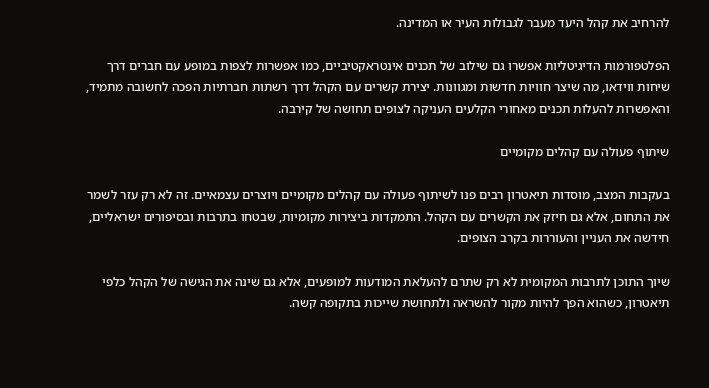להרחיב את קהל היעד מעבר לגבולות העיר או המדינה.

הפלטפורמות הדיגיטליות אפשרו גם שילוב של תכנים אינטראקטיביים, כמו אפשרות לצפות במופע עם חברים דרך שיחות ווידאו, מה שיצר חוויות חדשות ומגוונות. יצירת קשרים עם הקהל דרך רשתות חברתיות הפכה לחשובה מתמיד, והאפשרות להעלות תכנים מאחורי הקלעים העניקה לצופים תחושה של קירבה.

שיתוף פעולה עם קהלים מקומיים

בעקבות המצב, מוסדות תיאטרון רבים פנו לשיתוף פעולה עם קהלים מקומיים ויוצרים עצמאיים. זה לא רק עזר לשמר את התחום, אלא גם חיזק את הקשרים עם הקהל. התמקדות ביצירות מקומיות, שבטחו בתרבות ובסיפורים ישראליים, חידשה את העניין והעוררות בקרב הצופים.

שיוך התוכן לתרבות המקומית לא רק שתרם להעלאת המודעות למופעים, אלא גם שינה את הגישה של הקהל כלפי תיאטרון, כשהוא הפך להיות מקור להשראה ולתחושת שייכות בתקופה קשה.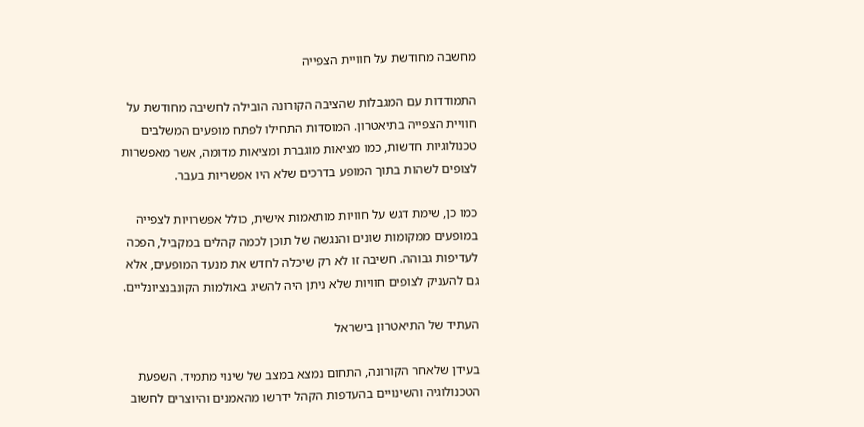מחשבה מחודשת על חוויית הצפייה

התמודדות עם המגבלות שהציבה הקורונה הובילה לחשיבה מחודשת על חוויית הצפייה בתיאטרון. המוסדות התחילו לפתח מופעים המשלבים טכנולוגיות חדשות, כמו מציאות מוגברת ומציאות מדומה, אשר מאפשרות לצופים לשהות בתוך המופע בדרכים שלא היו אפשריות בעבר.

כמו כן, שימת דגש על חוויות מותאמות אישית, כולל אפשרויות לצפייה במופעים ממקומות שונים והנגשה של תוכן לכמה קהלים במקביל, הפכה לעדיפות גבוהה. חשיבה זו לא רק שיכלה לחדש את מנעד המופעים, אלא גם להעניק לצופים חוויות שלא ניתן היה להשיג באולמות הקונבנציונליים.

העתיד של התיאטרון בישראל

בעידן שלאחר הקורונה, התחום נמצא במצב של שינוי מתמיד. השפעת הטכנולוגיה והשינויים בהעדפות הקהל ידרשו מהאמנים והיוצרים לחשוב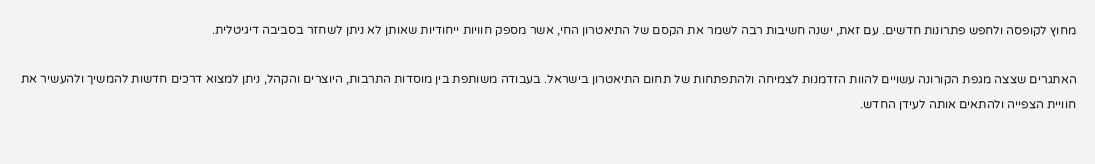מחוץ לקופסה ולחפש פתרונות חדשים. עם זאת, ישנה חשיבות רבה לשמר את הקסם של התיאטרון החי, אשר מספק חוויות ייחודיות שאותן לא ניתן לשחזר בסביבה דיגיטלית.

האתגרים שצצה מגפת הקורונה עשויים להוות הזדמנות לצמיחה ולהתפתחות של תחום התיאטרון בישראל. בעבודה משותפת בין מוסדות התרבות, היוצרים והקהל, ניתן למצוא דרכים חדשות להמשיך ולהעשיר את חוויית הצפייה ולהתאים אותה לעידן החדש.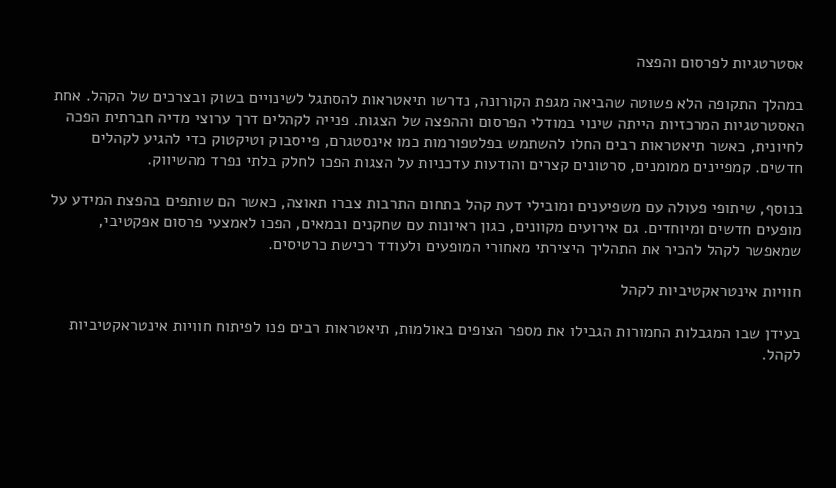אסטרטגיות לפרסום והפצה

במהלך התקופה הלא פשוטה שהביאה מגפת הקורונה, נדרשו תיאטראות להסתגל לשינויים בשוק ובצרכים של הקהל. אחת האסטרטגיות המרכזיות הייתה שינוי במודלי הפרסום וההפצה של הצגות. פנייה לקהלים דרך ערוצי מדיה חברתית הפכה לחיונית, כאשר תיאטראות רבים החלו להשתמש בפלטפורמות כמו אינסטגרם, פייסבוק וטיקטוק כדי להגיע לקהלים חדשים. קמפיינים ממומנים, סרטונים קצרים והודעות עדכניות על הצגות הפכו לחלק בלתי נפרד מהשיווק.

בנוסף, שיתופי פעולה עם משפיענים ומובילי דעת קהל בתחום התרבות צברו תאוצה, כאשר הם שותפים בהפצת המידע על מופעים חדשים ומיוחדים. גם אירועים מקוונים, כגון ראיונות עם שחקנים ובמאים, הפכו לאמצעי פרסום אפקטיבי, שמאפשר לקהל להכיר את התהליך היצירתי מאחורי המופעים ולעודד רכישת כרטיסים.

חוויות אינטראקטיביות לקהל

בעידן שבו המגבלות החמורות הגבילו את מספר הצופים באולמות, תיאטראות רבים פנו לפיתוח חוויות אינטראקטיביות לקהל.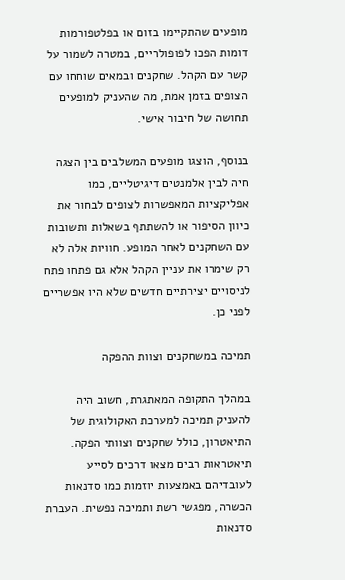מופעים שהתקיימו בזום או בפלטפורמות דומות הפכו לפופולריים, במטרה לשמור על קשר עם הקהל. שחקנים ובמאים שוחחו עם הצופים בזמן אמת, מה שהעניק למופעים תחושה של חיבור אישי.

בנוסף, הוצגו מופעים המשלבים בין הצגה חיה לבין אלמנטים דיגיטליים, כמו אפליקציות המאפשרות לצופים לבחור את כיוון הסיפור או להשתתף בשאלות ותשובות עם השחקנים לאחר המופע. חוויות אלה לא רק שימרו את עניין הקהל אלא גם פתחו פתח לניסויים יצירתיים חדשים שלא היו אפשריים לפני כן.

תמיכה במשחקנים וצוות ההפקה

במהלך התקופה המאתגרת, חשוב היה להעניק תמיכה למערכת האקולוגית של התיאטרון, כולל שחקנים וצוותי הפקה. תיאטראות רבים מצאו דרכים לסייע לעובדיהם באמצעות יוזמות כמו סדנאות הכשרה, מפגשי רשת ותמיכה נפשית. העברת סדנאות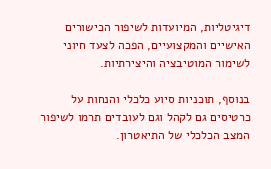דיגיטליות, המיועדות לשיפור הכישורים האישיים והמקצועיים, הפכה לצעד חיוני לשימור המוטיבציה והיצירתיות.

בנוסף, תוכניות סיוע כלכלי והנחות על כרטיסים גם לקהל וגם לעובדים תרמו לשיפור המצב הכלכלי של התיאטרון.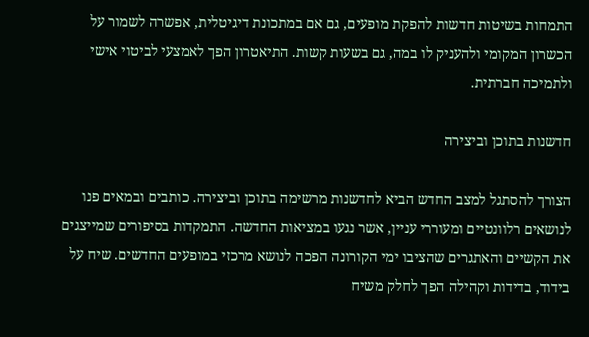התמחות בשיטות חדשות להפקת מופעים, גם אם במתכונת דיגיטלית, אפשרה לשמור על הכשרון המקומי ולהעניק לו במה, גם בשעות קשות. התיאטרון הפך לאמצעי לביטוי אישי ולתמיכה חברתית.

חדשנות בתוכן וביצירה

הצורך להסתגל למצב החדש הביא לחדשנות מרשימה בתוכן וביצירה. כותבים ובמאים פנו לנושאים רלוונטיים ומעוררי עניין, אשר נגעו במציאות החדשה. התמקדות בסיפורים שמייצגים את הקשיים והאתגרים שהציבו ימי הקורונה הפכה לנושא מרכזי במופעים החדשים. שיח על בידוד, בדידות וקהילה הפך לחלק משיח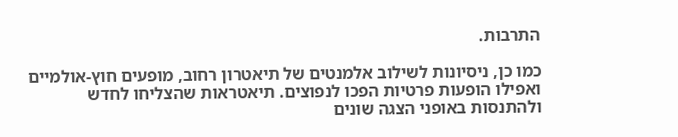התרבות.

כמו כן, ניסיונות לשילוב אלמנטים של תיאטרון רחוב, מופעים חוץ-אולמיים ואפילו הופעות פרטיות הפכו לנפוצים. תיאטראות שהצליחו לחדש ולהתנסות באופני הצגה שונים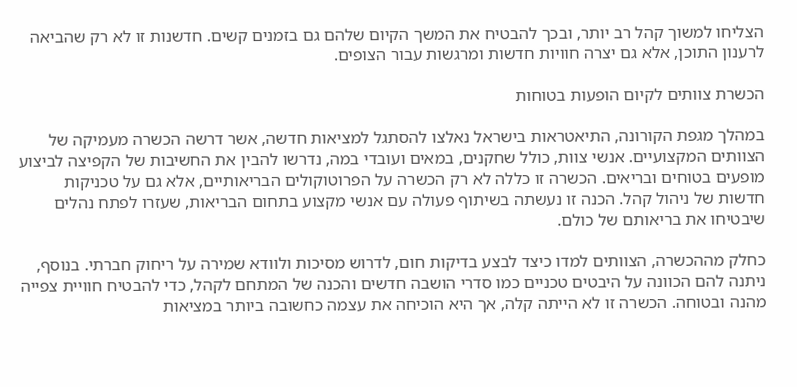הצליחו למשוך קהל רב יותר, ובכך להבטיח את המשך הקיום שלהם גם בזמנים קשים. חדשנות זו לא רק שהביאה לרענון התוכן, אלא גם יצרה חוויות חדשות ומרגשות עבור הצופים.

הכשרת צוותים לקיום הופעות בטוחות

במהלך מגפת הקורונה, התיאטראות בישראל נאלצו להסתגל למציאות חדשה, אשר דרשה הכשרה מעמיקה של הצוותים המקצועיים. אנשי צוות, כולל שחקנים, במאים ועובדי במה, נדרשו להבין את החשיבות של הקפיצה לביצוע מופעים בטוחים ובריאים. הכשרה זו כללה לא רק הכשרה על הפרוטוקולים הבריאותיים, אלא גם על טכניקות חדשות של ניהול קהל. הכנה זו נעשתה בשיתוף פעולה עם אנשי מקצוע בתחום הבריאות, שעזרו לפתח נהלים שיבטיחו את בריאותם של כולם.

כחלק מההכשרה, הצוותים למדו כיצד לבצע בדיקות חום, לדרוש מסיכות ולוודא שמירה על ריחוק חברתי. בנוסף, ניתנה להם הכוונה על היבטים טכניים כמו סדרי הושבה חדשים והכנה של המתחם לקהל, כדי להבטיח חוויית צפייה מהנה ובטוחה. הכשרה זו לא הייתה קלה, אך היא הוכיחה את עצמה כחשובה ביותר במציאות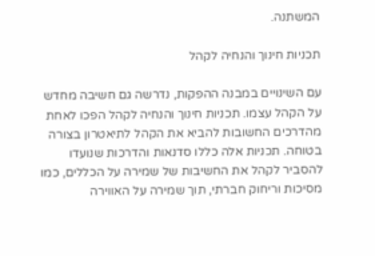המשתנה.

תכניות חינוך והנחיה לקהל

עם השינויים במבנה ההפקות, נדרשה גם חשיבה מחדש על הקהל עצמו. תכניות חינוך והנחיה לקהל הפכו לאחת מהדרכים החשובות להביא את הקהל לתיאטרון בצורה בטוחה. תכניות אלה כללו סדנאות והדרכות שנועדו להסביר לקהל את החשיבות של שמירה על הכללים, כמו מסיכות וריחוק חברתי, תוך שמירה על האווירה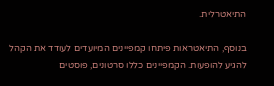התיאטרלית.

בנוסף, התיאטראות פיתחו קמפיינים המיועדים לעודד את הקהל להגיע להופעות. הקמפיינים כללו סרטונים, פוסטים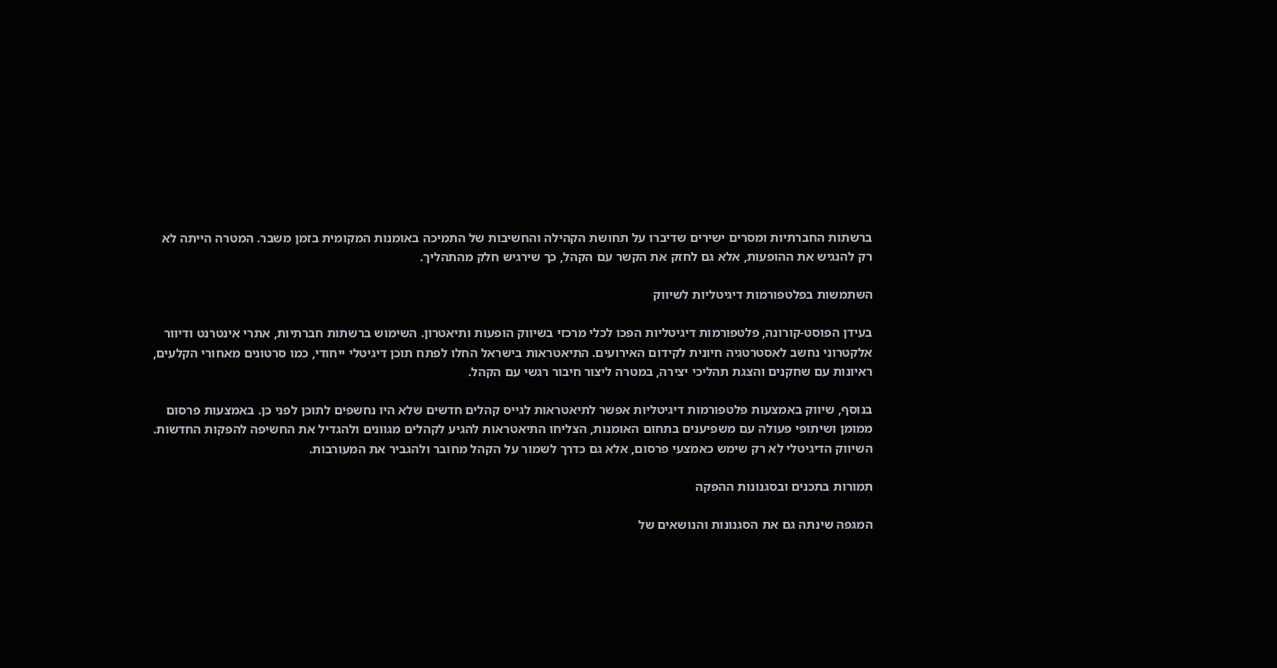ברשתות החברתיות ומסרים ישירים שדיברו על תחושת הקהילה והחשיבות של התמיכה באומנות המקומית בזמן משבר. המטרה הייתה לא רק להנגיש את ההופעות, אלא גם לחזק את הקשר עם הקהל, כך שירגיש חלק מהתהליך.

השתמשות בפלטפורמות דיגיטליות לשיווק

בעידן הפוסט-קורונה, פלטפורמות דיגיטליות הפכו לכלי מרכזי בשיווק הופעות ותיאטרון. השימוש ברשתות חברתיות, אתרי אינטרנט ודיוור אלקטרוני נחשב לאסטרטגיה חיונית לקידום האירועים. התיאטראות בישראל החלו לפתח תוכן דיגיטלי ייחודי, כמו סרטונים מאחורי הקלעים, ראיונות עם שחקנים והצגת תהליכי יצירה, במטרה ליצור חיבור רגשי עם הקהל.

בנוסף, שיווק באמצעות פלטפורמות דיגיטליות אפשר לתיאטראות לגייס קהלים חדשים שלא היו נחשפים לתוכן לפני כן. באמצעות פרסום ממומן ושיתופי פעולה עם משפיענים בתחום האומנות, הצליחו התיאטראות להגיע לקהלים מגוונים ולהגדיל את החשיפה להפקות החדשות. השיווק הדיגיטלי לא רק שימש כאמצעי פרסום, אלא גם כדרך לשמור על הקהל מחובר ולהגביר את המעורבות.

תמורות בתכנים ובסגנונות ההפקה

המגפה שינתה גם את הסגנונות והנושאים של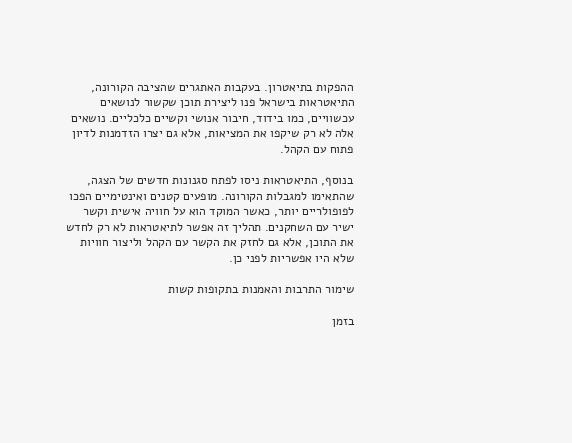ההפקות בתיאטרון. בעקבות האתגרים שהציבה הקורונה, התיאטראות בישראל פנו ליצירת תוכן שקשור לנושאים עכשוויים, כמו בידוד, חיבור אנושי וקשיים כלכליים. נושאים אלה לא רק שיקפו את המציאות, אלא גם יצרו הזדמנות לדיון פתוח עם הקהל.

בנוסף, התיאטראות ניסו לפתח סגנונות חדשים של הצגה, שהתאימו למגבלות הקורונה. מופעים קטנים ואינטימיים הפכו לפופולריים יותר, כאשר המוקד הוא על חוויה אישית וקשר ישיר עם השחקנים. תהליך זה אפשר לתיאטראות לא רק לחדש את התוכן, אלא גם לחזק את הקשר עם הקהל וליצור חוויות שלא היו אפשריות לפני כן.

שימור התרבות והאמנות בתקופות קשות

בזמן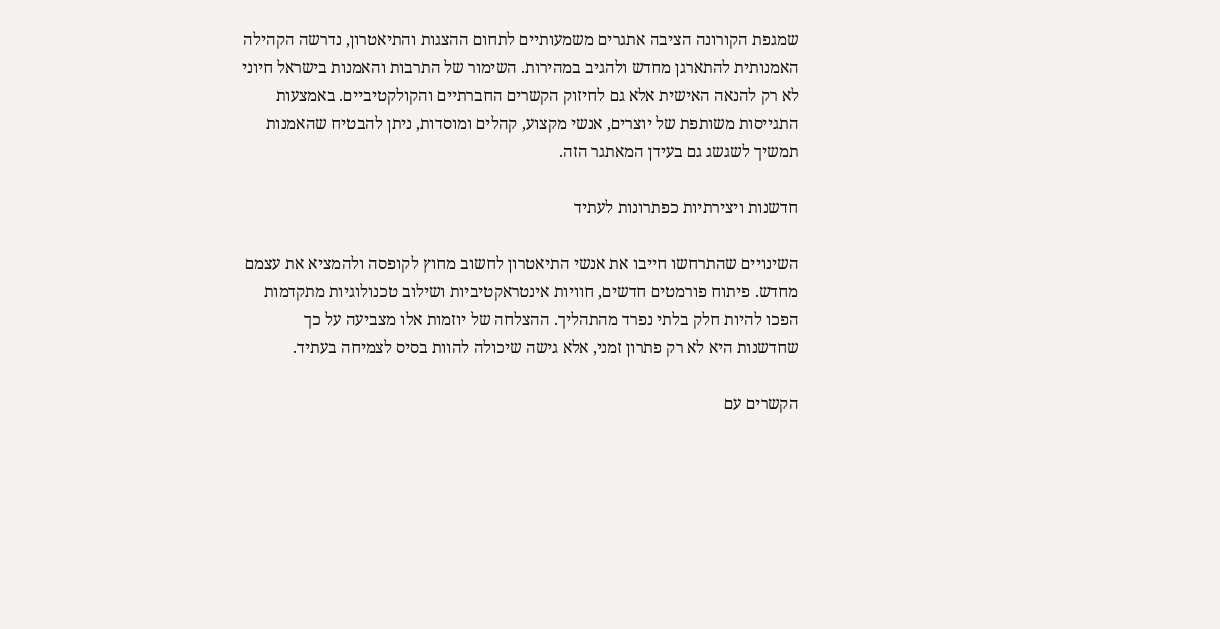שמגפת הקורונה הציבה אתגרים משמעותיים לתחום ההצגות והתיאטרון, נדרשה הקהילה האמנותית להתארגן מחדש ולהגיב במהירות. השימור של התרבות והאמנות בישראל חיוני לא רק להנאה האישית אלא גם לחיזוק הקשרים החברתיים והקולקטיביים. באמצעות התגייסות משותפת של יוצרים, אנשי מקצוע, קהלים ומוסדות, ניתן להבטיח שהאמנות תמשיך לשגשג גם בעידן המאתגר הזה.

חדשנות ויצירתיות כפתרונות לעתיד

השינויים שהתרחשו חייבו את אנשי התיאטרון לחשוב מחוץ לקופסה ולהמציא את עצמם מחדש. פיתוח פורמטים חדשים, חוויות אינטראקטיביות ושילוב טכנולוגיות מתקדמות הפכו להיות חלק בלתי נפרד מהתהליך. ההצלחה של יוזמות אלו מצביעה על כך שחדשנות היא לא רק פתרון זמני, אלא גישה שיכולה להוות בסיס לצמיחה בעתיד.

הקשרים עם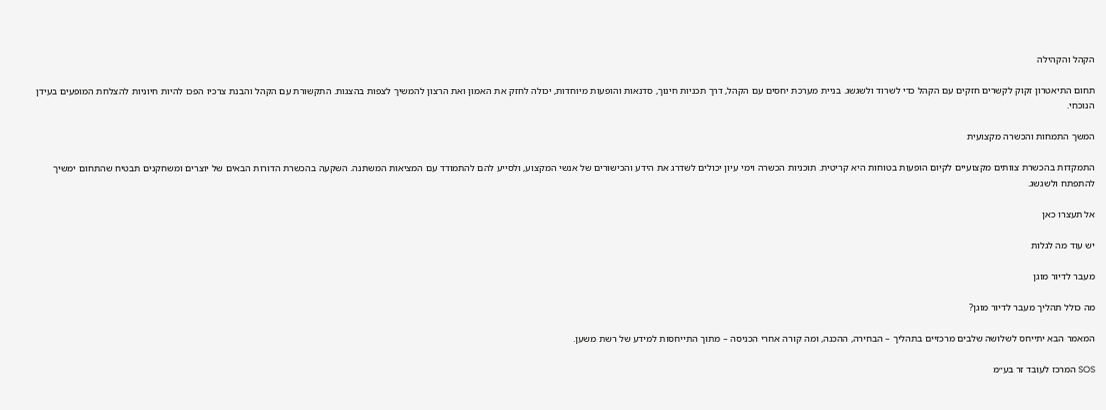הקהל והקהילה

תחום התיאטרון זקוק לקשרים חזקים עם הקהל כדי לשרוד ולשגשג. בניית מערכת יחסים עם הקהל, דרך תכניות חינוך, סדנאות והופעות מיוחדות, יכולה לחזק את האמון ואת הרצון להמשיך לצפות בהצגות. התקשורת עם הקהל והבנת צרכיו הפכו להיות חיוניות להצלחת המופעים בעידן הנוכחי.

המשך התמחות והכשרה מקצועית

התמקדות בהכשרת צוותים מקצועיים לקיום הופעות בטוחות היא קריטית. תוכניות הכשרה וימי עיון יכולים לשדרג את הידע והכישורים של אנשי המקצוע, ולסייע להם להתמודד עם המציאות המשתנה. השקעה בהכשרת הדורות הבאים של יוצרים ומשחקנים תבטיח שהתחום ימשיך להתפתח ולשגשג.

אל תעצרו כאן

יש עוד מה לגלות

מעבר לדיור מוגן

מה כולל תהליך מעבר לדיור מוגן?

המאמר הבא יתייחס לשלושה שלבים מרכזיים בתהליך – הבחירה, ההכנה, ומה קורה אחרי הכניסה – מתוך התייחסות למידע של רשת משען.

SOS המרכז לעובד זר בע״מ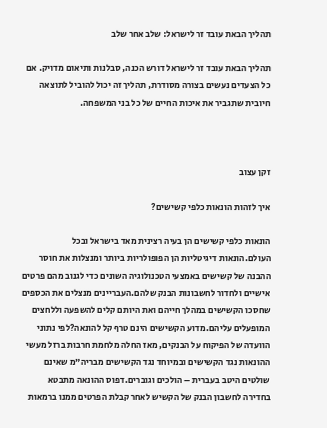תהליך הבאת עובד זר לישראל: שלב אחר שלב

תהליך הבאת עובד זר לישראל דורש הכנה, סבלנות ותיאום מדויק. אם כל הצעדים נעשים בצורה מסודרת, תהליך זה יכול להוביל לתוצאה חיובית שתגביר את איכות החיים של כל בני המשפחה.



זקן עצוב

איך לזהות הונאות כלפי קשישים?

הונאות כלפי קשישים הן בעיה רצינית מאד בישראל ובכל העולם.הונאות דיגיטליות הן הפופולריות ביותר ומנצלות את חוסר ההבנה של קשישים באמצעי הטכנולוגיה השונים כדי לגנוב מהם פרטים אישיים ולחדור לחשבונות הבנק שלהם.העבריינים מנצלים את הכספים שחסכו הקשישים במהלך חייהם ואת היותם קלים להשפעה וללחצים המופעלים עליהם.מדוע הקשישים הינם טרף קל להונאה?לפי נתוני הוועדה של הפיקוח על הבנקים, מאז החלה מלחמת חרבות ברזל מעשי ההונאות נגד הקשישים ובמיוחד נגד הקשישים מבריה"מ שאינם שולטים היטב בעברית – הולכים וגוברים.דפוס ההונאה מתבטא בחדירה לחשבון הבנק של הקשיש לאחר קבלת הפרטים ממנו ברמאות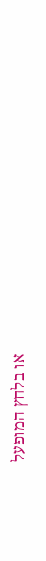או בלחץ המופעל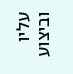עליו וביצוע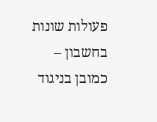פעולות שונות בחשבון – כמובן בניגוד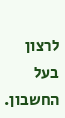לרצון בעל החשבון.